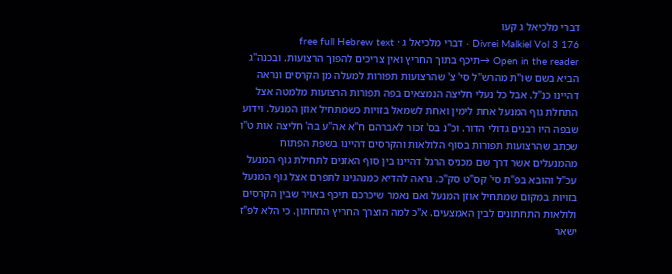דברי מלכיאל ג קעו
Divrei Malkiel Vol 3 176 · דברי מלכיאל ג · free full Hebrew text
Open in the reader →תיכף בתוך החריץ ואין צריכים להפוך הרצועות. ובכנה"ג הביא בשם שו"ת מהרש"ל סי' צ' שהרצועות תפורות למעלה מן הקרסים ונראה דהיינו כנ"ל. אבל כל נעלי חליצה הנמצאים בפה תפורות הרצועות מלמטה אצל התחלת גוף המנעל אחת לימין ואחת לשמאל בזויות כשמתחיל אוזן המנעל. וידוע שבפה היו רבנים גדולי הדור. וכ"נ בס' זכור לאברהם ח"א אה"ע בה' חליצה אות ט"ו שכתב שהרצועות תפורות בסוף הלולאות והקרסים דהיינו בשפת הפתוח מהמנעלים אשר דרך שם מכניס הרגל דהיינו בין סוף האזנים לתחילת גוף המנעל עכ"ל והובא בפ"ת סי' קס"ט סק"כ. נראה להדיא כמנהגינו לתפרם אצל גוף המנעל בזויות במקום שמתחיל אוזן המנעל ואם נאמר שיכרכם תיכף באויר שבין הקרסים ולולאות התחתונים לבין האמצעים. א"כ למה הוצרך החריץ התחתון. כי הלא לפ"ז ישאר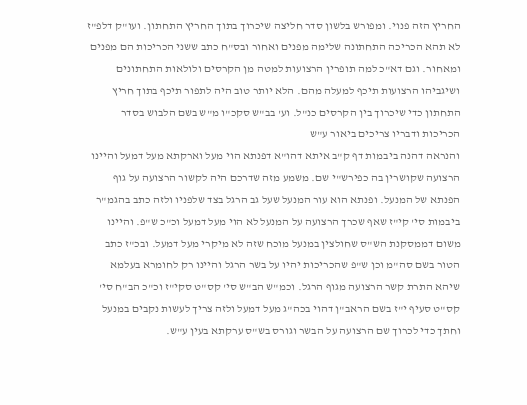החריץ הזה פנוי. ומפורש בלשון סדר חליצה שיכרוך בתוך החריץ התחתון. ועו"ק דלפ"ז לא תהא הכריכה התחתונה שלימה מפנים ואחור ובס"ח כתב ששני הכריכות הם מפנים ומאחור. וגם דא"כ למה תופרין הרצועות למטה מן הקרסים ולולאות התחתונים ושיגביהו הרצועות תיכף למעלה מהם. הלא יותר טוב היה לתפור תיכף בתוך חריץ התחתון כדי שיכרוך בין הקרסים כנ"ל. וע' בב"ש סקכ"ו מ"ש בשם הלבוש בסדר הכריכות ודבריו צריכים ביאור ע"ש
והנראה דהנה ביבמות דף ק"ב איתא דהו"א דפנתא הוי מעל וארקתא מעל דמעל והיינו הרצועה שקושרין בה כפירש"י שם. משמע מזה שדרכם היה לקשור הרצועה על גוף הפנתא של המנעל. ופנתא הוא עור המנעל שעל גב הרגל בצד שלפניו ולזה כתב בהגמ"ר ביבמות סי' קי"ז שאף שכרך הרצועה על המנעל לא הוי מעל דמעל וכ"כ ש"פ. והיינו משום דממסקנת הש"ס שחולצין במנעל מוכח שזה לא מיקרי מעל דמעל. ובכ"ז כתב הטור בשם סה"מ וכן ש"פ שהכריכות יהיו על בשר הרגל והיינו רק לחומרא בעלמא שיהא התרת קשר הרצועה מגוף הרגל. וכמ"ש הב"ש סי' קס"ט סקי"ז וכ"כ הב"ח סי' קס"ט סעיף י"ז בשם הראב"ן דהוי בכה"ג מעל דמעל ולזה צריך לעשות נקבים במנעל וחתך כדי לכרוך שם הרצועה על הבשר וגורס בש"ס ערקתא בעין ע"ש.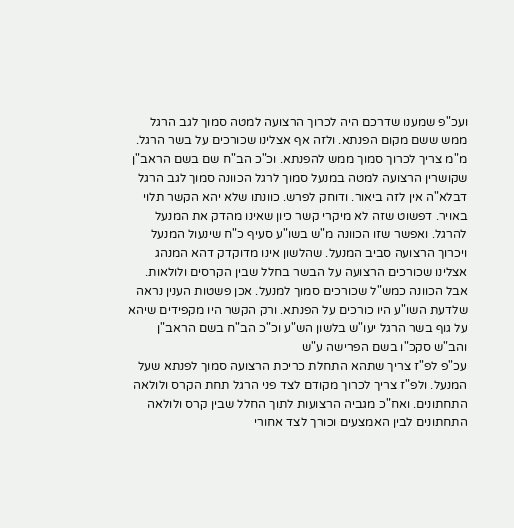ועכ"פ שמענו שדרכם היה לכרוך הרצועה למטה סמוך לגב הרגל ממש ששם מקום הפנתא. ולזה אף אצלינו שכורכים על בשר הרגל. מ"מ צריך לכרוך סמוך ממש להפנתא. וכ"כ הב"ח שם בשם הראב"ן שקושרין הרצועה למטה במנעל סמוך לרגל הכוונה סמוך לגב הרגל דבלא"ה אין לזה ביאור. ודוחק לפרש. כוונתו שלא יהא הקשר תלוי באויר. דפשוט שזה לא מיקרי קשר כיון שאינו מהדק את המנעל להרגל. ואפשר שזו הכוונה מ"ש בשו"ע סעיף כ"ח שינעול המנעל ויכרוך הרצועה סביב המנעל. שהלשון אינו מדוקדק דהא המנהג אצלינו שכורכים הרצועה על הבשר בחלל שבין הקרסים ולולאות. אבל הכוונה כמש"ל שכורכים סמוך למנעל. אכן פשטות הענין נראה שלדעת השו"ע היו כורכים על הפנתא. ורק הקשר היו מקפידים שיהא על גוף בשר הרגל יעו"ש בלשון הש"ע וכ"כ הב"ח בשם הראב"ן והב"ש סקכ"ו בשם הפרישה ע"ש
עכ"פ לפ"ז צריך שתהא התחלת כריכת הרצועה סמוך לפנתא שעל המנעל. ולפ"ז צריך לכרוך מקודם לצד פני הרגל תחת הקרס ולולאה התחתונים. ואח"כ מגביה הרצועות לתוך החלל שבין קרס ולולאה התחתונים לבין האמצעים וכורך לצד אחורי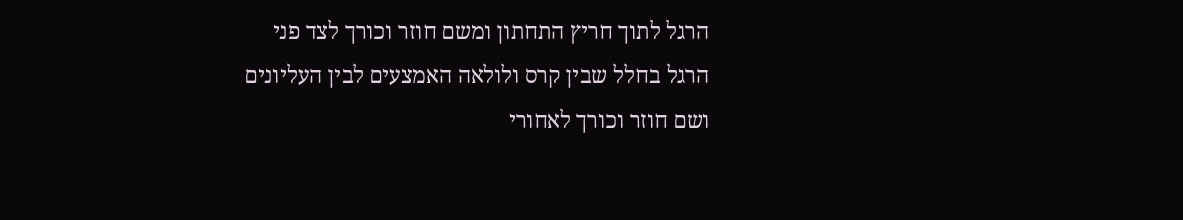הרגל לתוך חריץ התחתון ומשם חוזר וכורך לצד פני הרגל בחלל שבין קרס ולולאה האמצעים לבין העליונים ושם חוזר וכורך לאחורי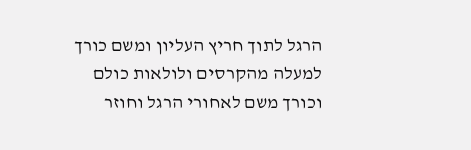הרגל לתוך חריץ העליון ומשם כורך למעלה מהקרסים ולולאות כולם וכורך משם לאחורי הרגל וחוזר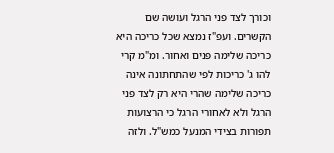וכורך לצד פני הרגל ועושה שם הקשרים. ועפ"ז נמצא שכל כריכה היא כריכה שלימה פנים ואחור. ומ"מ קרי להו ג' כריכות לפי שהתחתונה אינה כריכה שלימה שהרי היא רק לצד פני הרגל ולא לאחורי הרגל כי הרצועות תפורות בצידי המנעל כמש"ל. ולזה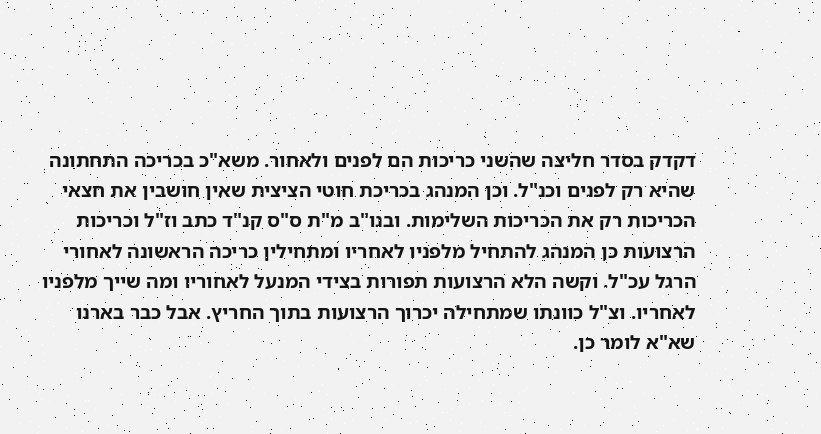דקדק בסדר חליצה שהשני כריכות הם לפנים ולאחור. משא"כ בכריכה התחתונה שהיא רק לפנים וכנ"ל. וכן המנהג בכריכת חוטי הציצית שאין חושבין את חצאי הכריכות רק את הכריכות השלימות. ובנו"ב מ"ת ס"ס קנ"ד כתב וז"ל וכריכות הרצועות כן המנהג להתחיל מלפניו לאחריו ומתחילין כריכה הראשונה לאחורי הרגל עכ"ל. וקשה הלא הרצועות תפורות בצידי המנעל לאחוריו ומה שייך מלפניו לאחריו. וצ"ל כוונתו שמתחילה יכרוך הרצועות בתוך החריץ. אבל כבר בארנו שא"א לומר כן.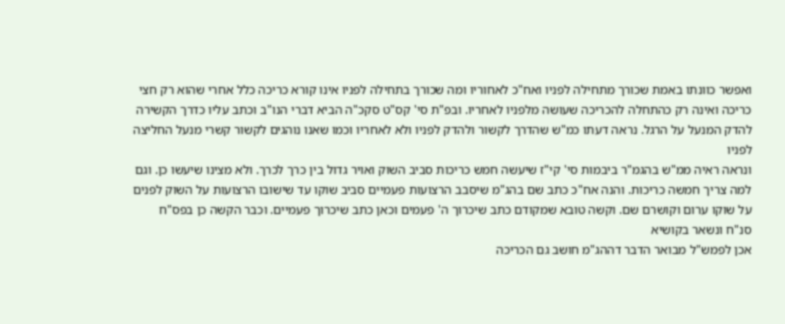ואפשר כוונתו באמת שכורך מתחילה לפניו ואח"כ לאחוריו ומה שכורך בתחילה לפניו אינו קורא כריכה כלל אחרי שהוא רק חצי כריכה ואינה רק כהתחלה להכריכה שעושה מלפניו לאחריו. ובפ"ת סי' קס"ט סקכ"ה הביא דברי הנו"ב וכתב עליו כדרך הקשירה להדק המנעל על הרגל. נראה דעתו כמ"ש שהדרך לקשור ולהדק לפניו ולא לאחריו וכמו שאנו נוהגים לקשור קשרי מנעל החליצה לפניו
ונראה ראיה ממ"ש בהגמ"ר ביבמות סי' קי"ז שיעשה חמש כריכות סביב השוק ואויר גדול בין כרך לכרך. ולא מצינו שיעשו כן. וגם למה צריך חמשה כריכות. והנה אח"כ כתב שם בהג"מ שיסבב הרצועות פעמיים סביב שוקו עד שישובו הרצועות על השוק לפנים על שוקו ערום וקושרם שם. וקשה טובא שמקודם כתב שיכרוך ה' פעמים וכאן כתב שיכרוך פעמיים. וכבר הקשה כן בפס"ח סנ"ח ונשאר בקושיא
אכן לפמש"ל מבואר הדבר דההג"מ חושב גם הכריכה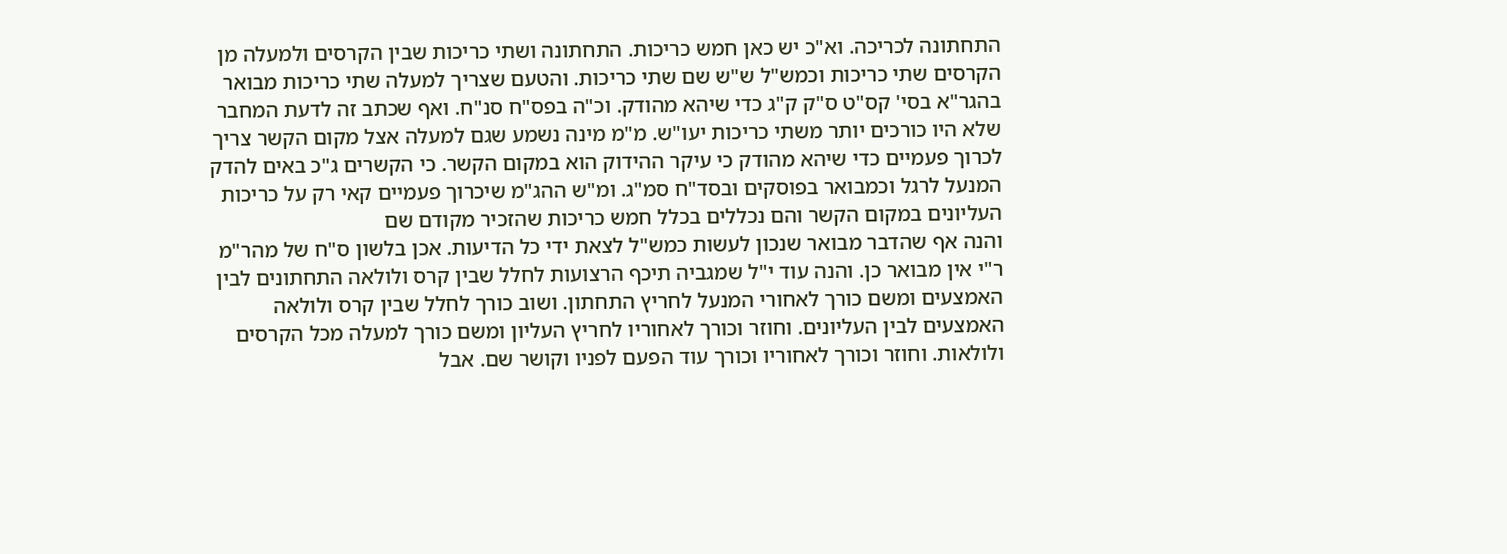התחתונה לכריכה. וא"כ יש כאן חמש כריכות. התחתונה ושתי כריכות שבין הקרסים ולמעלה מן הקרסים שתי כריכות וכמש"ל ש"ש שם שתי כריכות. והטעם שצריך למעלה שתי כריכות מבואר בהגר"א בסי' קס"ט ס"ק ק"ג כדי שיהא מהודק. וכ"ה בפס"ח סנ"ח. ואף שכתב זה לדעת המחבר שלא היו כורכים יותר משתי כריכות יעו"ש. מ"מ מינה נשמע שגם למעלה אצל מקום הקשר צריך לכרוך פעמיים כדי שיהא מהודק כי עיקר ההידוק הוא במקום הקשר. כי הקשרים ג"כ באים להדק המנעל לרגל וכמבואר בפוסקים ובסד"ח סמ"ג. ומ"ש ההג"מ שיכרוך פעמיים קאי רק על כריכות העליונים במקום הקשר והם נכללים בכלל חמש כריכות שהזכיר מקודם שם
והנה אף שהדבר מבואר שנכון לעשות כמש"ל לצאת ידי כל הדיעות. אכן בלשון ס"ח של מהר"מ ר"י אין מבואר כן. והנה עוד י"ל שמגביה תיכף הרצועות לחלל שבין קרס ולולאה התחתונים לבין האמצעים ומשם כורך לאחורי המנעל לחריץ התחתון. ושוב כורך לחלל שבין קרס ולולאה האמצעים לבין העליונים. וחוזר וכורך לאחוריו לחריץ העליון ומשם כורך למעלה מכל הקרסים ולולאות. וחוזר וכורך לאחוריו וכורך עוד הפעם לפניו וקושר שם. אבל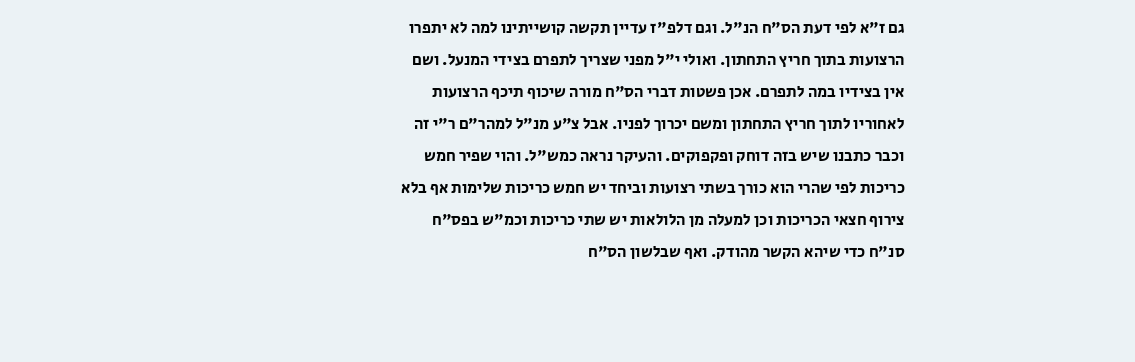גם ז"א לפי דעת הס"ח הנ"ל. וגם דלפ"ז עדיין תקשה קושייתינו למה לא יתפרו הרצועות בתוך חריץ התחתון. ואולי י"ל מפני שצריך לתפרם בצידי המנעל. ושם אין בצידיו במה לתפרם. אכן פשטות דברי הס"ח מורה שיכוף תיכף הרצועות לאחוריו לתוך חריץ התחתון ומשם יכרוך לפניו. אבל צ"ע מנ"ל למהר"ם ר"י זה וכבר כתבנו שיש בזה דוחק ופקפוקים. והעיקר נראה כמש"ל. והוי שפיר חמש כריכות לפי שהרי הוא כורך בשתי רצועות וביחד יש חמש כריכות שלימות אף בלא צירוף חצאי הכריכות וכן למעלה מן הלולאות יש שתי כריכות וכמ"ש בפס"ח סנ"ח כדי שיהא הקשר מהודק. ואף שבלשון הס"ח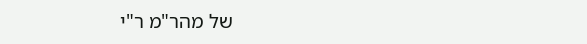של מהר"מ ר"י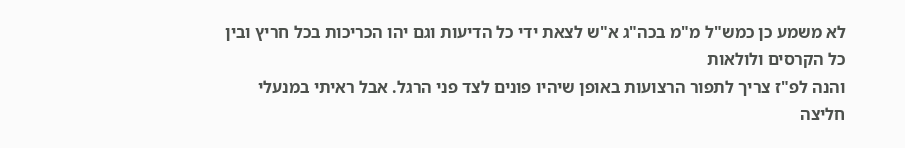לא משמע כן כמש"ל מ"מ בכה"ג א"ש לצאת ידי כל הדיעות וגם יהו הכריכות בכל חריץ ובין כל הקרסים ולולאות
והנה לפ"ז צריך לתפור הרצועות באופן שיהיו פונים לצד פני הרגל. אבל ראיתי במנעלי חליצה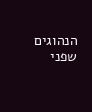הנהוגים שפני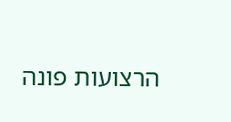הרצועות פונה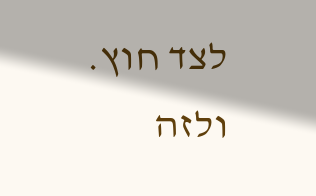לצד חוץ. ולזה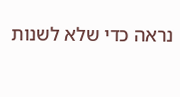נראה כדי שלא לשנות